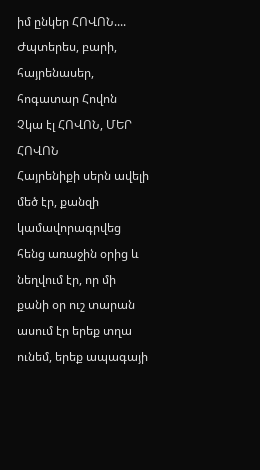իմ ընկեր ՀՈՎՈՆ....
Ժպտերես, բարի, հայրենասեր, հոգատար Հովոն
Չկա էլ ՀՈՎՈՆ, ՄԵՐ ՀՈՎՈՆ
Հայրենիքի սերն ավելի մեծ էր, քանզի կամավորագրվեց հենց առաջին օրից և նեղվում էր, որ մի քանի օր ուշ տարան
ասում էր երեք տղա ունեմ, երեք ապագայի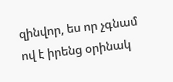զինվոր, ես որ չգնամ ով է իրենց օրինակ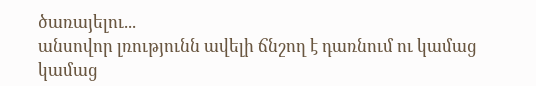ծառայելու...
անսովոր լռությունն ավելի ճնշող է դառնում ու կամաց կամաց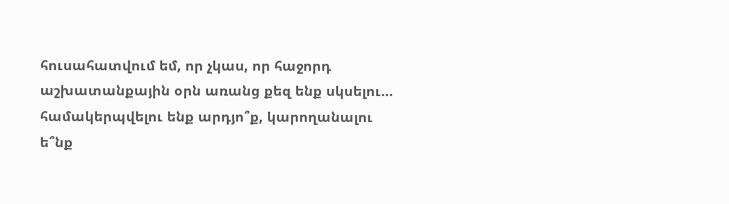հուսահատվում եմ, որ չկաս, որ հաջորդ աշխատանքային օրն առանց քեզ ենք սկսելու...
համակերպվելու ենք արդյո՞ք, կարողանալու ե՞նք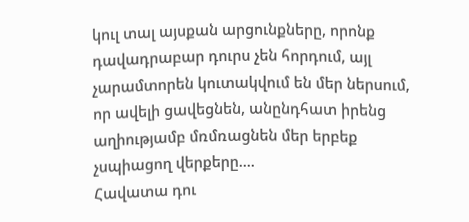կուլ տալ այսքան արցունքները, որոնք դավադրաբար դուրս չեն հորդում, այլ չարամտորեն կուտակվում են մեր ներսում, որ ավելի ցավեցնեն, անընդհատ իրենց աղիությամբ մռմռացնեն մեր երբեք չսպիացող վերքերը....
Հավատա դու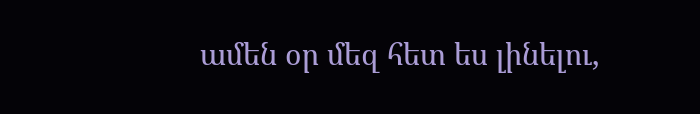ամեն օր մեզ հետ ես լինելու,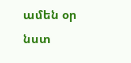ամեն օր նստ